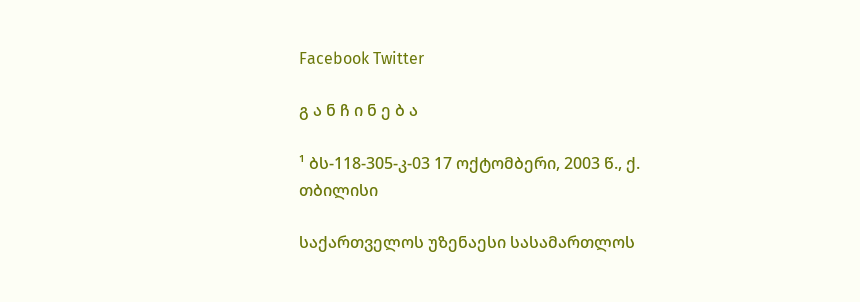Facebook Twitter

გ ა ნ ჩ ი ნ ე ბ ა

¹ ბს-118-305-კ-03 17 ოქტომბერი, 2003 წ., ქ. თბილისი

საქართველოს უზენაესი სასამართლოს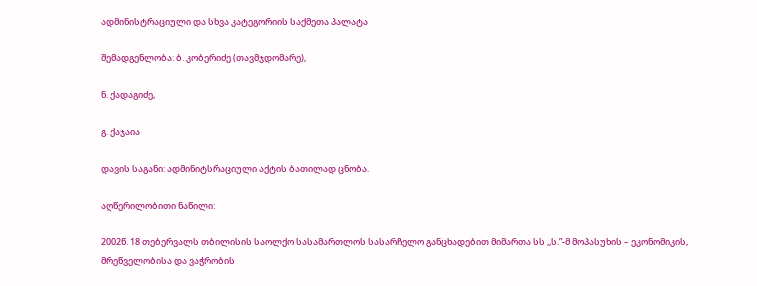ადმინისტრაციული და სხვა კატეგორიის საქმეთა პალატა

შემადგენლობა: ბ. კობერიძე (თავმჯდომარე),

ნ. ქადაგიძე,

გ. ქაჯაია

დავის საგანი: ადმინიტსრაციული აქტის ბათილად ცნობა.

აღწერილობითი ნაწილი:

2002წ. 18 თებერვალს თბილისის საოლქო სასამართლოს სასარჩელო განცხადებით მიმართა სს ,,ს.”-მ მოპასუხის – ეკონომიკის, მრეწველობისა და ვაჭრობის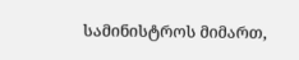სამინისტროს მიმართ,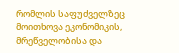რომლის საფუძველზეც მოითხოვა ეკონომიკის, მრეწველობისა და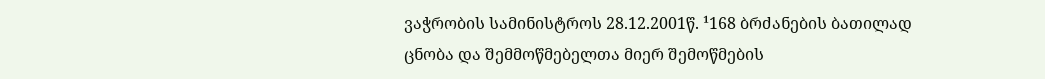ვაჭრობის სამინისტროს 28.12.2001წ. ¹168 ბრძანების ბათილად ცნობა და შემმოწმებელთა მიერ შემოწმების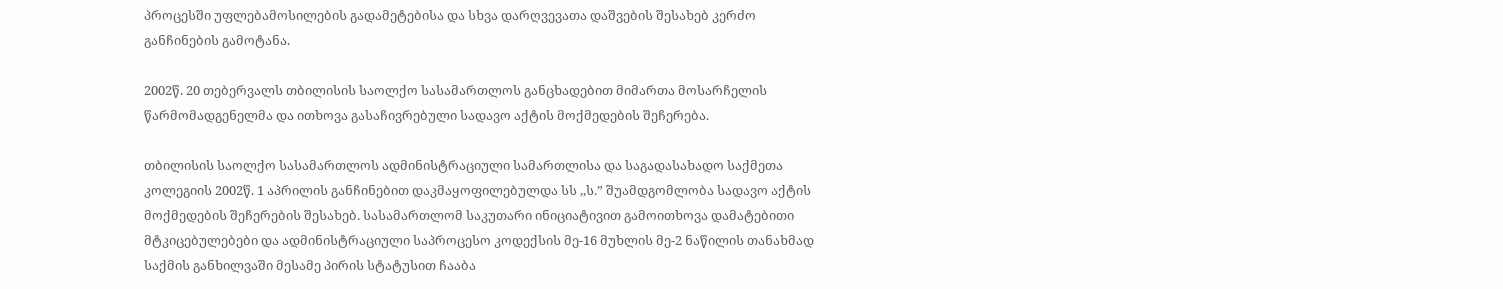პროცესში უფლებამოსილების გადამეტებისა და სხვა დარღვევათა დაშვების შესახებ კერძო განჩინების გამოტანა.

2002წ. 20 თებერვალს თბილისის საოლქო სასამართლოს განცხადებით მიმართა მოსარჩელის წარმომადგენელმა და ითხოვა გასაჩივრებული სადავო აქტის მოქმედების შეჩერება.

თბილისის საოლქო სასამართლოს ადმინისტრაციული სამართლისა და საგადასახადო საქმეთა კოლეგიის 2002წ. 1 აპრილის განჩინებით დაკმაყოფილებულდა სს ,,ს.” შუამდგომლობა სადავო აქტის მოქმედების შეჩერების შესახებ. სასამართლომ საკუთარი ინიციატივით გამოითხოვა დამატებითი მტკიცებულებები და ადმინისტრაციული საპროცესო კოდექსის მე-16 მუხლის მე-2 ნაწილის თანახმად საქმის განხილვაში მესამე პირის სტატუსით ჩააბა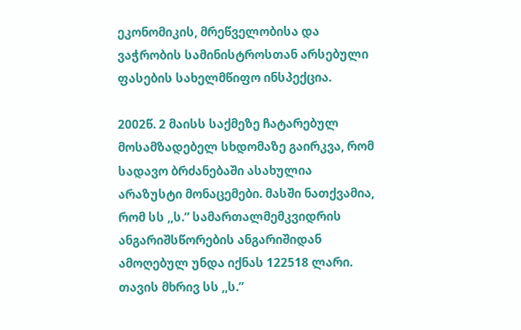ეკონომიკის, მრეწველობისა და ვაჭრობის სამინისტროსთან არსებული ფასების სახელმწიფო ინსპექცია.

2002წ. 2 მაისს საქმეზე ჩატარებულ მოსამზადებელ სხდომაზე გაირკვა, რომ სადავო ბრძანებაში ასახულია არაზუსტი მონაცემები. მასში ნათქვამია, რომ სს ,,ს.” სამართალმემკვიდრის ანგარიშსწორების ანგარიშიდან ამოღებულ უნდა იქნას 122518 ლარი. თავის მხრივ სს ,,ს.”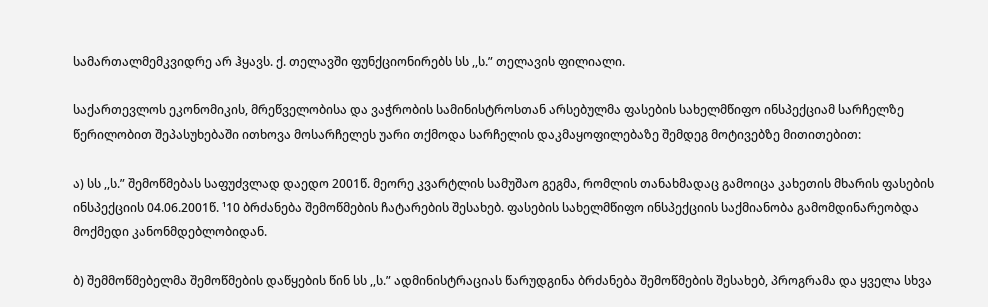სამართალმემკვიდრე არ ჰყავს. ქ. თელავში ფუნქციონირებს სს ,,ს.” თელავის ფილიალი.

საქართევლოს ეკონომიკის, მრეწველობისა და ვაჭრობის სამინისტროსთან არსებულმა ფასების სახელმწიფო ინსპექციამ სარჩელზე წერილობით შეპასუხებაში ითხოვა მოსარჩელეს უარი თქმოდა სარჩელის დაკმაყოფილებაზე შემდეგ მოტივებზე მითითებით:

ა) სს ,,ს.” შემოწმებას საფუძვლად დაედო 2001წ. მეორე კვარტლის სამუშაო გეგმა, რომლის თანახმადაც გამოიცა კახეთის მხარის ფასების ინსპექციის 04.06.2001წ. ¹10 ბრძანება შემოწმების ჩატარების შესახებ. ფასების სახელმწიფო ინსპექციის საქმიანობა გამომდინარეობდა მოქმედი კანონმდებლობიდან.

ბ) შემმოწმებელმა შემოწმების დაწყების წინ სს ,,ს.” ადმინისტრაციას წარუდგინა ბრძანება შემოწმების შესახებ, პროგრამა და ყველა სხვა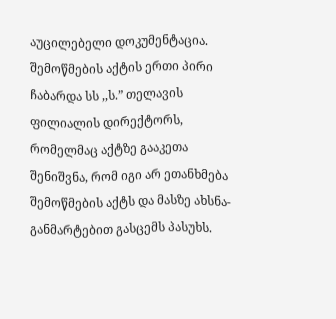აუცილებელი დოკუმენტაცია. შემოწმების აქტის ერთი პირი ჩაბარდა სს ,,ს.” თელავის ფილიალის დირექტორს, რომელმაც აქტზე გააკეთა შენიშვნა, რომ იგი არ ეთანხმება შემოწმების აქტს და მასზე ახსნა-განმარტებით გასცემს პასუხს.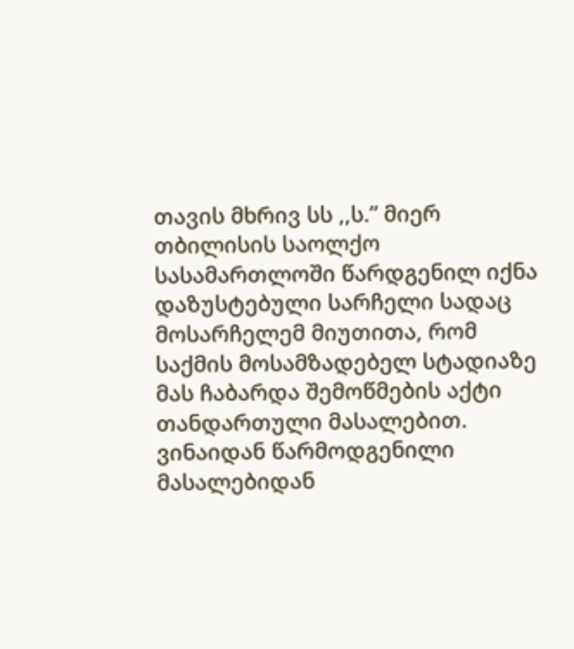თავის მხრივ სს ,,ს.” მიერ თბილისის საოლქო სასამართლოში წარდგენილ იქნა დაზუსტებული სარჩელი სადაც მოსარჩელემ მიუთითა, რომ საქმის მოსამზადებელ სტადიაზე მას ჩაბარდა შემოწმების აქტი თანდართული მასალებით. ვინაიდან წარმოდგენილი მასალებიდან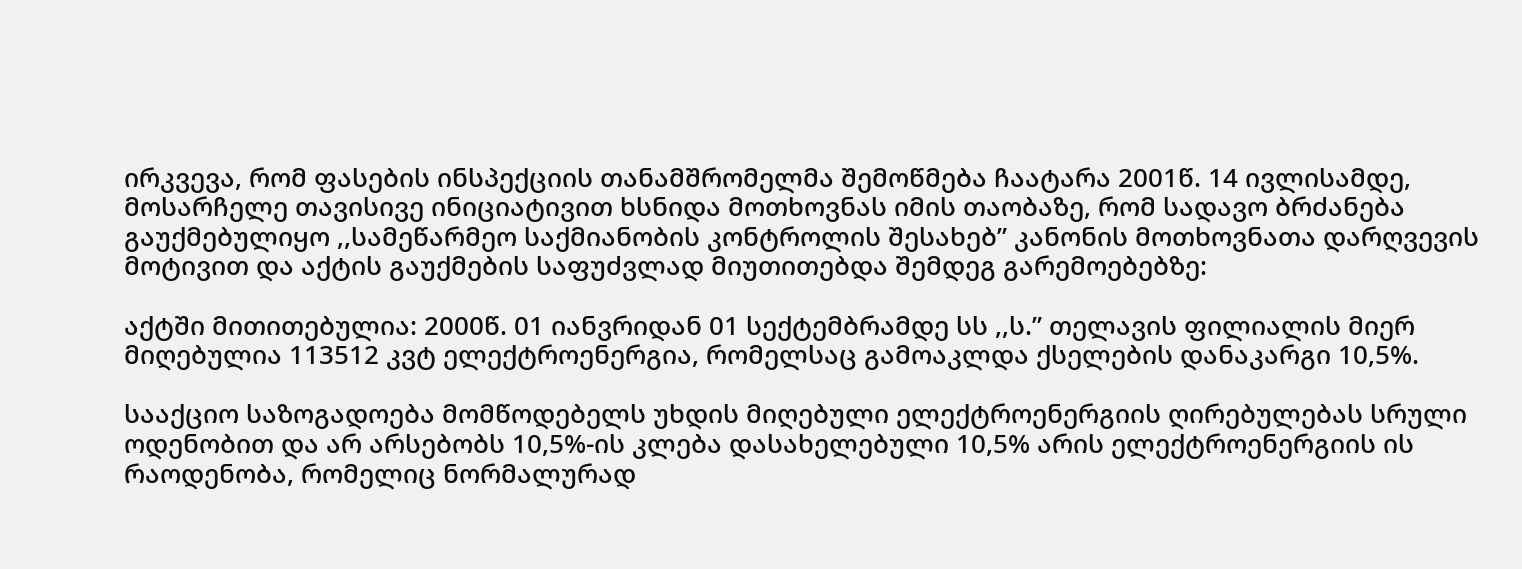ირკვევა, რომ ფასების ინსპექციის თანამშრომელმა შემოწმება ჩაატარა 2001წ. 14 ივლისამდე, მოსარჩელე თავისივე ინიციატივით ხსნიდა მოთხოვნას იმის თაობაზე, რომ სადავო ბრძანება გაუქმებულიყო ,,სამეწარმეო საქმიანობის კონტროლის შესახებ” კანონის მოთხოვნათა დარღვევის მოტივით და აქტის გაუქმების საფუძვლად მიუთითებდა შემდეგ გარემოებებზე:

აქტში მითითებულია: 2000წ. 01 იანვრიდან 01 სექტემბრამდე სს ,,ს.” თელავის ფილიალის მიერ მიღებულია 113512 კვტ ელექტროენერგია, რომელსაც გამოაკლდა ქსელების დანაკარგი 10,5%.

სააქციო საზოგადოება მომწოდებელს უხდის მიღებული ელექტროენერგიის ღირებულებას სრული ოდენობით და არ არსებობს 10,5%-ის კლება დასახელებული 10,5% არის ელექტროენერგიის ის რაოდენობა, რომელიც ნორმალურად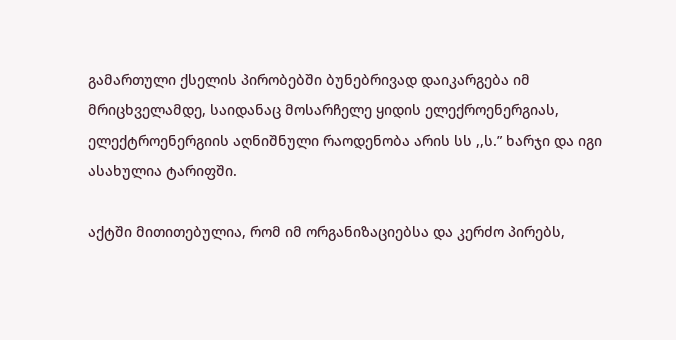გამართული ქსელის პირობებში ბუნებრივად დაიკარგება იმ მრიცხველამდე, საიდანაც მოსარჩელე ყიდის ელექროენერგიას, ელექტროენერგიის აღნიშნული რაოდენობა არის სს ,,ს.” ხარჯი და იგი ასახულია ტარიფში.

აქტში მითითებულია, რომ იმ ორგანიზაციებსა და კერძო პირებს,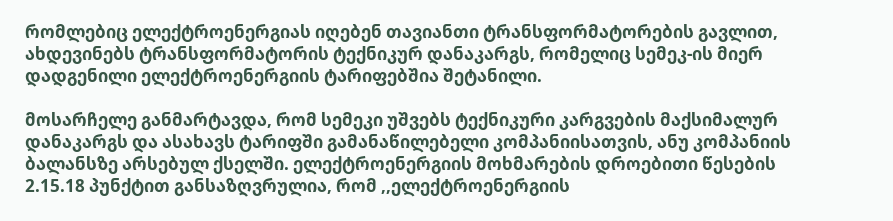რომლებიც ელექტროენერგიას იღებენ თავიანთი ტრანსფორმატორების გავლით, ახდევინებს ტრანსფორმატორის ტექნიკურ დანაკარგს, რომელიც სემეკ-ის მიერ დადგენილი ელექტროენერგიის ტარიფებშია შეტანილი.

მოსარჩელე განმარტავდა, რომ სემეკი უშვებს ტექნიკური კარგვების მაქსიმალურ დანაკარგს და ასახავს ტარიფში გამანაწილებელი კომპანიისათვის, ანუ კომპანიის ბალანსზე არსებულ ქსელში. ელექტროენერგიის მოხმარების დროებითი წესების 2.15.18 პუნქტით განსაზღვრულია, რომ ,,ელექტროენერგიის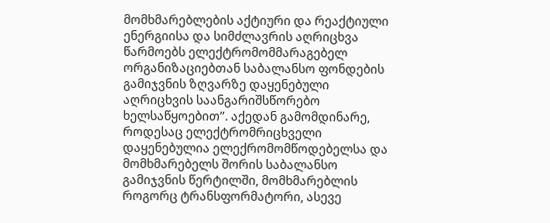მომხმარებლების აქტიური და რეაქტიული ენერგიისა და სიმძლავრის აღრიცხვა წარმოებს ელექტრომომმარაგებელ ორგანიზაციებთან საბალანსო ფონდების გამიჯვნის ზღვარზე დაყენებული აღრიცხვის საანგარიშსწორებო ხელსაწყოებით”. აქედან გამომდინარე, როდესაც ელექტრომრიცხველი დაყენებულია ელექრომომწოდებელსა და მომხმარებელს შორის საბალანსო გამიჯვნის წერტილში, მომხმარებლის როგორც ტრანსფორმატორი, ასევე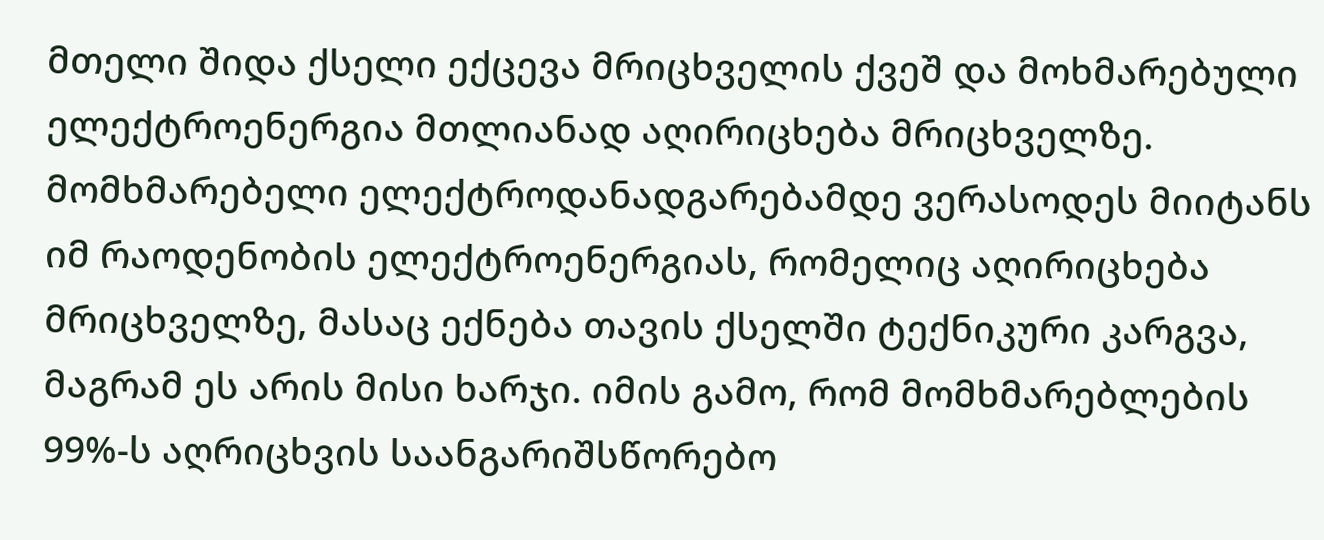მთელი შიდა ქსელი ექცევა მრიცხველის ქვეშ და მოხმარებული ელექტროენერგია მთლიანად აღირიცხება მრიცხველზე. მომხმარებელი ელექტროდანადგარებამდე ვერასოდეს მიიტანს იმ რაოდენობის ელექტროენერგიას, რომელიც აღირიცხება მრიცხველზე, მასაც ექნება თავის ქსელში ტექნიკური კარგვა, მაგრამ ეს არის მისი ხარჯი. იმის გამო, რომ მომხმარებლების 99%-ს აღრიცხვის საანგარიშსწორებო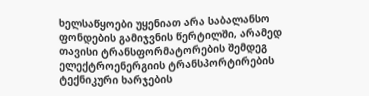ხელსაწყოები უყენიათ არა საბალანსო ფონდების გამიჯვნის წერტილში, არამედ თავისი ტრანსფორმატორების შემდეგ ელექტროენერგიის ტრანსპორტირების ტექნიკური ხარჯების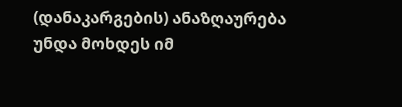(დანაკარგების) ანაზღაურება უნდა მოხდეს იმ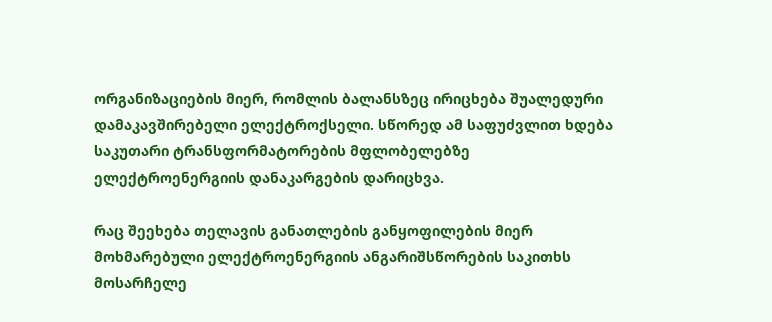ორგანიზაციების მიერ, რომლის ბალანსზეც ირიცხება შუალედური დამაკავშირებელი ელექტროქსელი. სწორედ ამ საფუძვლით ხდება საკუთარი ტრანსფორმატორების მფლობელებზე ელექტროენერგიის დანაკარგების დარიცხვა.

რაც შეეხება თელავის განათლების განყოფილების მიერ მოხმარებული ელექტროენერგიის ანგარიშსწორების საკითხს მოსარჩელე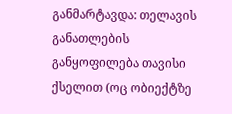განმარტავდა: თელავის განათლების განყოფილება თავისი ქსელით (ოც ობიექტზე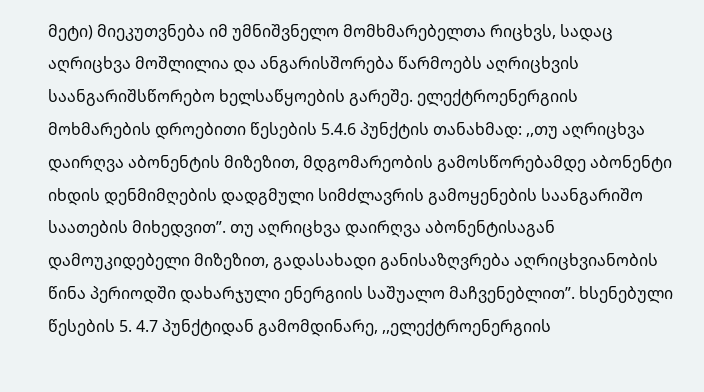მეტი) მიეკუთვნება იმ უმნიშვნელო მომხმარებელთა რიცხვს, სადაც აღრიცხვა მოშლილია და ანგარისშორება წარმოებს აღრიცხვის საანგარიშსწორებო ხელსაწყოების გარეშე. ელექტროენერგიის მოხმარების დროებითი წესების 5.4.6 პუნქტის თანახმად: ,,თუ აღრიცხვა დაირღვა აბონენტის მიზეზით, მდგომარეობის გამოსწორებამდე აბონენტი იხდის დენმიმღების დადგმული სიმძლავრის გამოყენების საანგარიშო საათების მიხედვით”. თუ აღრიცხვა დაირღვა აბონენტისაგან დამოუკიდებელი მიზეზით, გადასახადი განისაზღვრება აღრიცხვიანობის წინა პერიოდში დახარჯული ენერგიის საშუალო მაჩვენებლით”. ხსენებული წესების 5. 4.7 პუნქტიდან გამომდინარე, ,,ელექტროენერგიის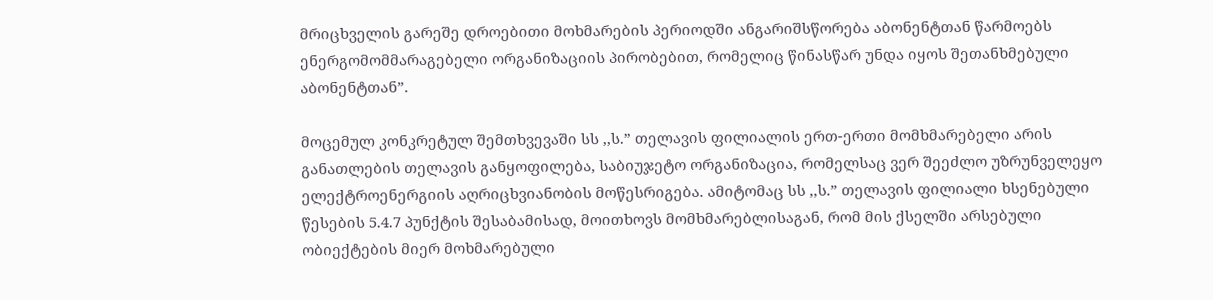მრიცხველის გარეშე დროებითი მოხმარების პერიოდში ანგარიშსწორება აბონენტთან წარმოებს ენერგომომმარაგებელი ორგანიზაციის პირობებით, რომელიც წინასწარ უნდა იყოს შეთანხმებული აბონენტთან”.

მოცემულ კონკრეტულ შემთხვევაში სს ,,ს.” თელავის ფილიალის ერთ-ერთი მომხმარებელი არის განათლების თელავის განყოფილება, საბიუჯეტო ორგანიზაცია, რომელსაც ვერ შეეძლო უზრუნველეყო ელექტროენერგიის აღრიცხვიანობის მოწესრიგება. ამიტომაც სს ,,ს.” თელავის ფილიალი ხსენებული წესების 5.4.7 პუნქტის შესაბამისად, მოითხოვს მომხმარებლისაგან, რომ მის ქსელში არსებული ობიექტების მიერ მოხმარებული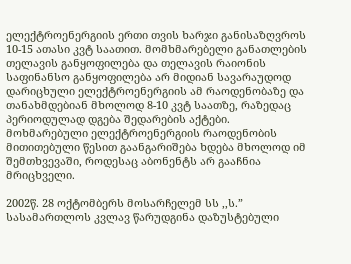ელექტროენერგიის ერთი თვის ხარჯი განისაზღვროს 10-15 ათასი კვტ საათით. მომხმარებელი განათლების თელავის განყოფილება და თელავის რაიონის საფინანსო განყოფილება არ მიდიან სავარაუდოდ დარიცხული ელექტროენერგიის ამ რაოდენობაზე და თანახმდებიან მხოლოდ 8-10 კვტ საათზე, რაზედაც პერიოდულად დგება შედარების აქტები. მოხმარებული ელექტროენერგიის რაოდენობის მითითებული წესით გაანგარიშება ხდება მხოლოდ იმ შემთხვევაში, როდესაც აბონენტს არ გააჩნია მრიცხველი.

2002წ. 28 ოქტომბერს მოსარჩელემ სს ,,ს.” სასამართლოს კვლავ წარუდგინა დაზუსტებული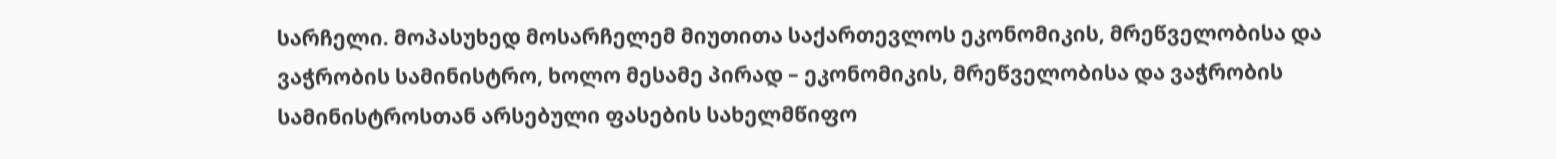სარჩელი. მოპასუხედ მოსარჩელემ მიუთითა საქართევლოს ეკონომიკის, მრეწველობისა და ვაჭრობის სამინისტრო, ხოლო მესამე პირად – ეკონომიკის, მრეწველობისა და ვაჭრობის სამინისტროსთან არსებული ფასების სახელმწიფო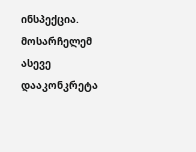ინსპექცია. მოსარჩელემ ასევე დააკონკრეტა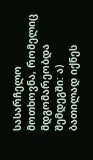სასარჩელო მოთხოვნა, რომელიც მდგომარეობდა შემდეგში: ა) ბათილად იქნეს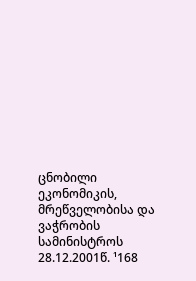ცნობილი ეკონომიკის, მრეწველობისა და ვაჭრობის სამინისტროს 28.12.2001წ. ¹168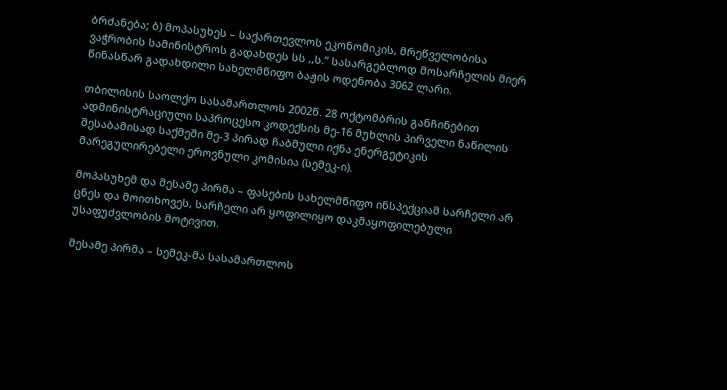ბრძანება; ბ) მოპასუხეს – საქართევლოს ეკონომიკის, მრეწველობისა ვაჭრობის სამინისტროს გადახდეს სს ,,ს.” სასარგებლოდ მოსარჩელის მიერ წინასწარ გადახდილი სახელმწიფო ბაჟის ოდენობა 3062 ლარი.

თბილისის საოლქო სასამართლოს 2002წ. 28 ოქტომბრის განჩინებით ადმინისტრაციული საპროცესო კოდექსის მე-16 მუხლის პირველი ნაწილის შესაბამისად საქმეში მე-3 პირად ჩაბმული იქნა ენერგეტიკის მარეგულირებელი ეროვნული კომისია (სემეკ-ი).

მოპასუხემ და მესამე პირმა – ფასების სახელმწიფო ინსპექციამ სარჩელი არ ცნეს და მოითხოვეს, სარჩელი არ ყოფილიყო დაკმაყოფილებული უსაფუძვლობის მოტივით.

მესამე პირმა – სემეკ-მა სასამართლოს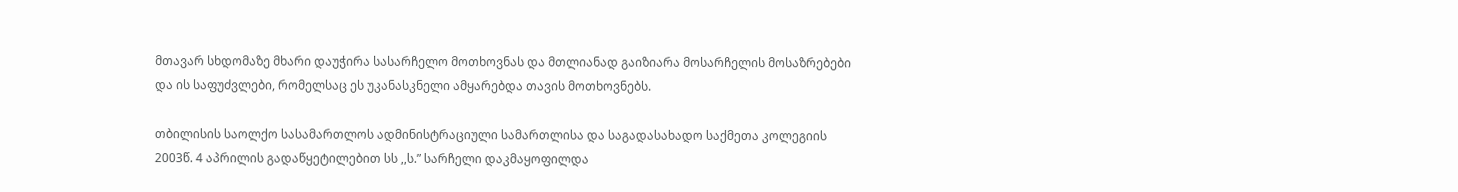მთავარ სხდომაზე მხარი დაუჭირა სასარჩელო მოთხოვნას და მთლიანად გაიზიარა მოსარჩელის მოსაზრებები და ის საფუძვლები, რომელსაც ეს უკანასკნელი ამყარებდა თავის მოთხოვნებს.

თბილისის საოლქო სასამართლოს ადმინისტრაციული სამართლისა და საგადასახადო საქმეთა კოლეგიის 2003წ. 4 აპრილის გადაწყეტილებით სს ,,ს.” სარჩელი დაკმაყოფილდა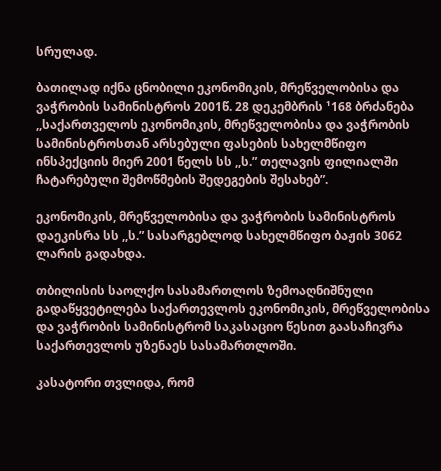სრულად.

ბათილად იქნა ცნობილი ეკონომიკის, მრეწველობისა და ვაჭრობის სამინისტროს 2001წ. 28 დეკემბრის ¹168 ბრძანება ,,საქართველოს ეკონომიკის, მრეწველობისა და ვაჭრობის სამინისტროსთან არსებული ფასების სახელმწიფო ინსპექციის მიერ 2001 წელს სს ,,ს.” თელავის ფილიალში ჩატარებული შემოწმების შედეგების შესახებ”.

ეკონომიკის, მრეწველობისა და ვაჭრობის სამინისტროს დაეკისრა სს ,,ს.” სასარგებლოდ სახელმწიფო ბაჟის 3062 ლარის გადახდა.

თბილისის საოლქო სასამართლოს ზემოაღნიშნული გადაწყვეტილება საქართევლოს ეკონომიკის, მრეწველობისა და ვაჭრობის სამინისტრომ საკასაციო წესით გაასაჩივრა საქართევლოს უზენაეს სასამართლოში.

კასატორი თვლიდა, რომ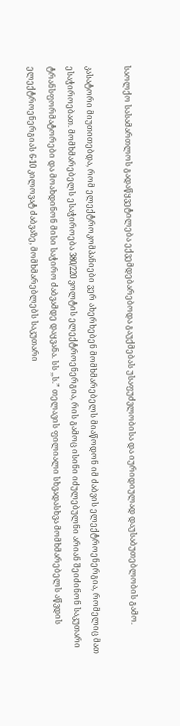საოლქო სასამართლოს გადაწყვეტილება ექვემდებარებოდა გაუქმებას უსაფუძვლობისა და იურიდიულად დაუსაბუთებლობის გამო.

კასატორი მიუთითებდა, რომ ელექტროკომპანიები ვერ ახერხებენ მომხმარებელს მიაწოდონ იმ ძაბვის ელექტროენერგია, რომელიც მათ ესაჭიროებათ. მომხმარებელს ესაჭიროება 380/220 ვოლტის ელექტროენერგია, რის გამოც ისინი იძულებულნი არიან შეიძინონ საკუთარი ტრანსფორმატორები და მოახდინონ მისი საჭირო ძაბვამდე დაყვანა. სს ,,ს.” თელავის ფილიალი სხვადასხვა მომხმარებელს აწვდის ელექტროენერგიას 6-10 კილოვატ ძაბვაზე, მომხმარებლებს საკუთარი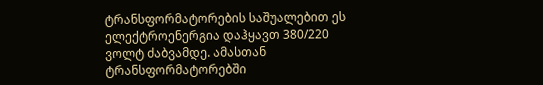ტრანსფორმატორების საშუალებით ეს ელექტროენერგია დაჰყავთ 380/220 ვოლტ ძაბვამდე. ამასთან ტრანსფორმატორებში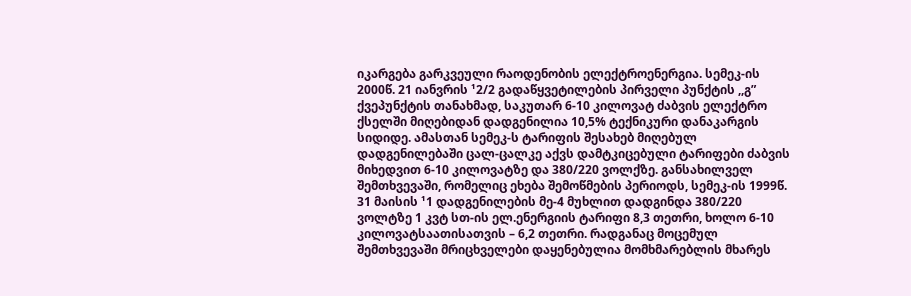იკარგება გარკვეული რაოდენობის ელექტროენერგია. სემეკ-ის 2000წ. 21 იანვრის ¹2/2 გადაწყვეტილების პირველი პუნქტის ,,გ” ქვეპუნქტის თანახმად, საკუთარ 6-10 კილოვატ ძაბვის ელექტრო ქსელში მიღებიდან დადგენილია 10,5% ტექნიკური დანაკარგის სიდიდე. ამასთან სემეკ-ს ტარიფის შესახებ მიღებულ დადგენილებაში ცალ-ცალკე აქვს დამტკიცებული ტარიფები ძაბვის მიხედვით 6-10 კილოვატზე და 380/220 ვოლქზე. განსახილველ შემთხვევაში, რომელიც ეხება შემოწმების პერიოდს, სემეკ-ის 1999წ. 31 მაისის ¹1 დადგენილების მე-4 მუხლით დადგინდა 380/220 ვოლტზე 1 კვტ სთ-ის ელ.ენერგიის ტარიფი 8,3 თეთრი, ხოლო 6-10 კილოვატსაათისათვის – 6,2 თეთრი. რადგანაც მოცემულ შემთხვევაში მრიცხველები დაყენებულია მომხმარებლის მხარეს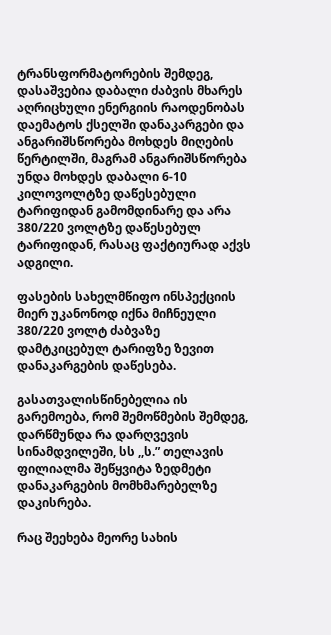ტრანსფორმატორების შემდეგ, დასაშვებია დაბალი ძაბვის მხარეს აღრიცხული ენერგიის რაოდენობას დაემატოს ქსელში დანაკარგები და ანგარიშსწორება მოხდეს მიღების წერტილში, მაგრამ ანგარიშსწორება უნდა მოხდეს დაბალი 6-10 კილოვოლტზე დაწესებული ტარიფიდან გამომდინარე და არა 380/220 ვოლტზე დაწესებულ ტარიფიდან, რასაც ფაქტიურად აქვს ადგილი.

ფასების სახელმწიფო ინსპექციის მიერ უკანონოდ იქნა მიჩნეული 380/220 ვოლტ ძაბვაზე დამტკიცებულ ტარიფზე ზევით დანაკარგების დაწესება.

გასათვალისწინებელია ის გარემოება, რომ შემოწმების შემდეგ, დარწმუნდა რა დარღვევის სინამდვილეში, სს ,,ს.” თელავის ფილიალმა შეწყვიტა ზედმეტი დანაკარგების მომხმარებელზე დაკისრება.

რაც შეეხება მეორე სახის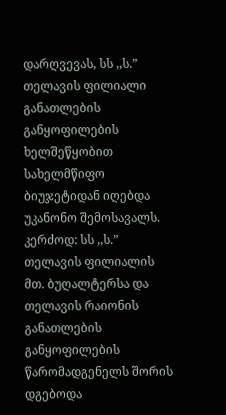დარღვევას, სს ,,ს.” თელავის ფილიალი განათლების განყოფილების ხელშეწყობით სახელმწიფო ბიუჯეტიდან იღებდა უკანონო შემოსავალს. კერძოდ: სს ,,ს.” თელავის ფილიალის მთ. ბუღალტერსა და თელავის რაიონის განათლების განყოფილების წარომადგენელს შორის დგებოდა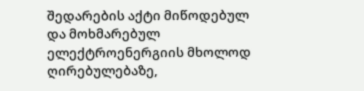შედარების აქტი მიწოდებულ და მოხმარებულ ელექტროენერგიის მხოლოდ ღირებულებაზე,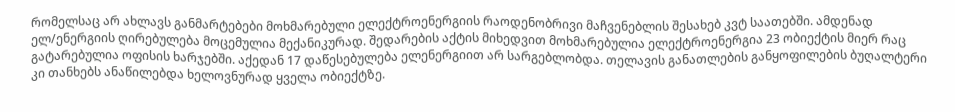რომელსაც არ ახლავს განმარტებები მოხმარებული ელექტროენერგიის რაოდენობრივი მაჩვენებლის შესახებ კვტ საათებში. ამდენად ელ/ენერგიის ღირებულება მოცემულია მექანიკურად. შედარების აქტის მიხედვით მოხმარებულია ელექტროენერგია 23 ობიექტის მიერ რაც გატარებულია ოფისის ხარჯებში. აქედან 17 დაწესებულება ელენერგიით არ სარგებლობდა. თელავის განათლების განყოფილების ბუღალტერი კი თანხებს ანაწილებდა ხელოვნურად ყველა ობიექტზე.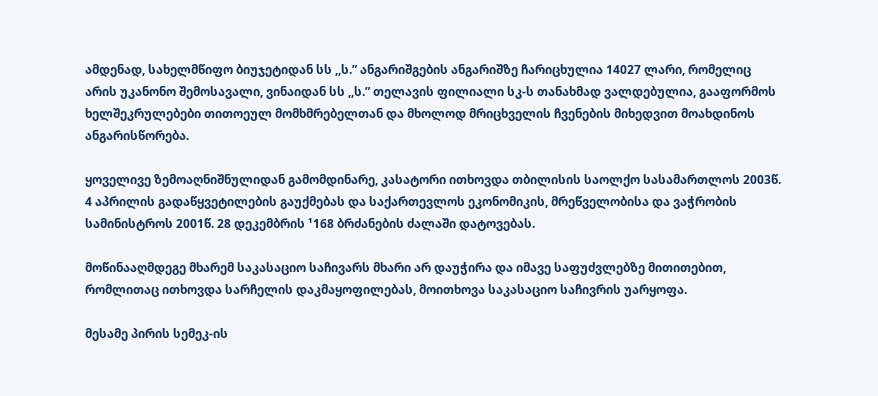ამდენად, სახელმწიფო ბიუჯეტიდან სს ,,ს.” ანგარიშგების ანგარიშზე ჩარიცხულია 14027 ლარი, რომელიც არის უკანონო შემოსავალი, ვინაიდან სს ,,ს.” თელავის ფილიალი სკ-ს თანახმად ვალდებულია, გააფორმოს ხელშეკრულებები თითოეულ მომხმრებელთან და მხოლოდ მრიცხველის ჩვენების მიხედვით მოახდინოს ანგარისწორება.

ყოველივე ზემოაღნიშნულიდან გამომდინარე, კასატორი ითხოვდა თბილისის საოლქო სასამართლოს 2003წ. 4 აპრილის გადაწყვეტილების გაუქმებას და საქართევლოს ეკონომიკის, მრეწველობისა და ვაჭრობის სამინისტროს 2001წ. 28 დეკემბრის ¹168 ბრძანების ძალაში დატოვებას.

მოწინააღმდეგე მხარემ საკასაციო საჩივარს მხარი არ დაუჭირა და იმავე საფუძვლებზე მითითებით, რომლითაც ითხოვდა სარჩელის დაკმაყოფილებას, მოითხოვა საკასაციო საჩივრის უარყოფა.

მესამე პირის სემეკ-ის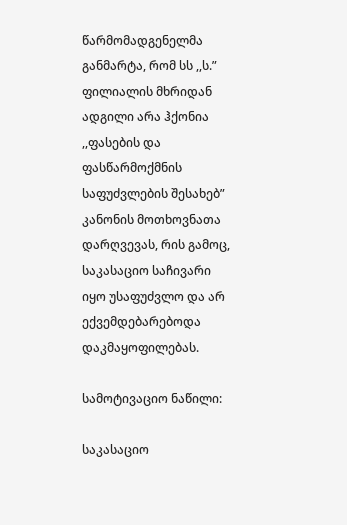წარმომადგენელმა განმარტა, რომ სს ,,ს.” ფილიალის მხრიდან ადგილი არა ჰქონია ,,ფასების და ფასწარმოქმნის საფუძვლების შესახებ” კანონის მოთხოვნათა დარღვევას, რის გამოც, საკასაციო საჩივარი იყო უსაფუძვლო და არ ექვემდებარებოდა დაკმაყოფილებას.

სამოტივაციო ნაწილი:

საკასაციო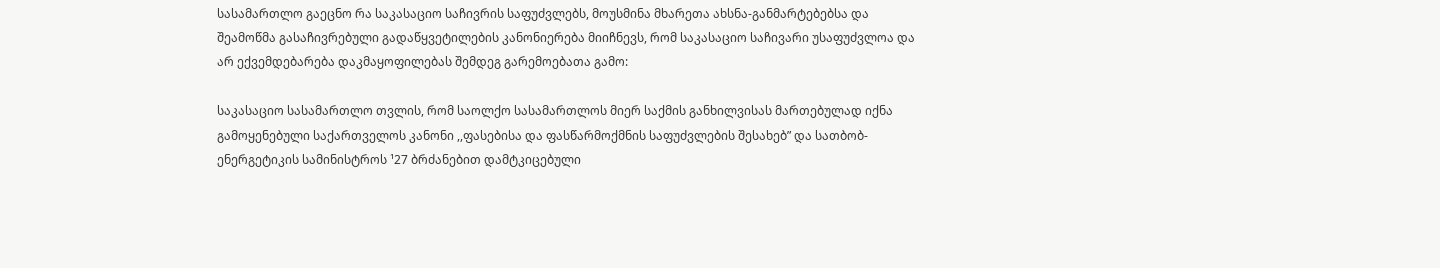სასამართლო გაეცნო რა საკასაციო საჩივრის საფუძვლებს, მოუსმინა მხარეთა ახსნა-განმარტებებსა და შეამოწმა გასაჩივრებული გადაწყვეტილების კანონიერება მიიჩნევს, რომ საკასაციო საჩივარი უსაფუძვლოა და არ ექვემდებარება დაკმაყოფილებას შემდეგ გარემოებათა გამო:

საკასაციო სასამართლო თვლის, რომ საოლქო სასამართლოს მიერ საქმის განხილვისას მართებულად იქნა გამოყენებული საქართველოს კანონი ,,ფასებისა და ფასწარმოქმნის საფუძვლების შესახებ” და სათბობ-ენერგეტიკის სამინისტროს ¹27 ბრძანებით დამტკიცებული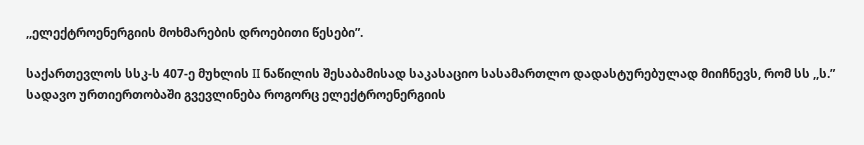,,ელექტროენერგიის მოხმარების დროებითი წესები”.

საქართევლოს სსკ-ს 407-ე მუხლის II ნაწილის შესაბამისად საკასაციო სასამართლო დადასტურებულად მიიჩნევს, რომ სს ,,ს.” სადავო ურთიერთობაში გვევლინება როგორც ელექტროენერგიის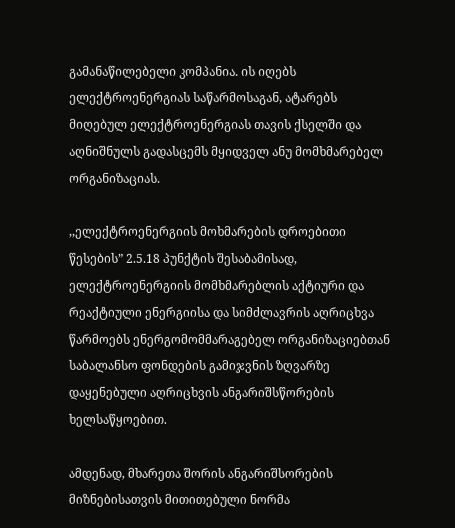გამანაწილებელი კომპანია. ის იღებს ელექტროენერგიას საწარმოსაგან, ატარებს მიღებულ ელექტროენერგიას თავის ქსელში და აღნიშნულს გადასცემს მყიდველ ანუ მომხმარებელ ორგანიზაციას.

,,ელექტროენერგიის მოხმარების დროებითი წესების” 2.5.18 პუნქტის შესაბამისად, ელექტროენერგიის მომხმარებლის აქტიური და რეაქტიული ენერგიისა და სიმძლავრის აღრიცხვა წარმოებს ენერგომომმარაგებელ ორგანიზაციებთან საბალანსო ფონდების გამიჯვნის ზღვარზე დაყენებული აღრიცხვის ანგარიშსწორების ხელსაწყოებით.

ამდენად, მხარეთა შორის ანგარიშსორების მიზნებისათვის მითითებული ნორმა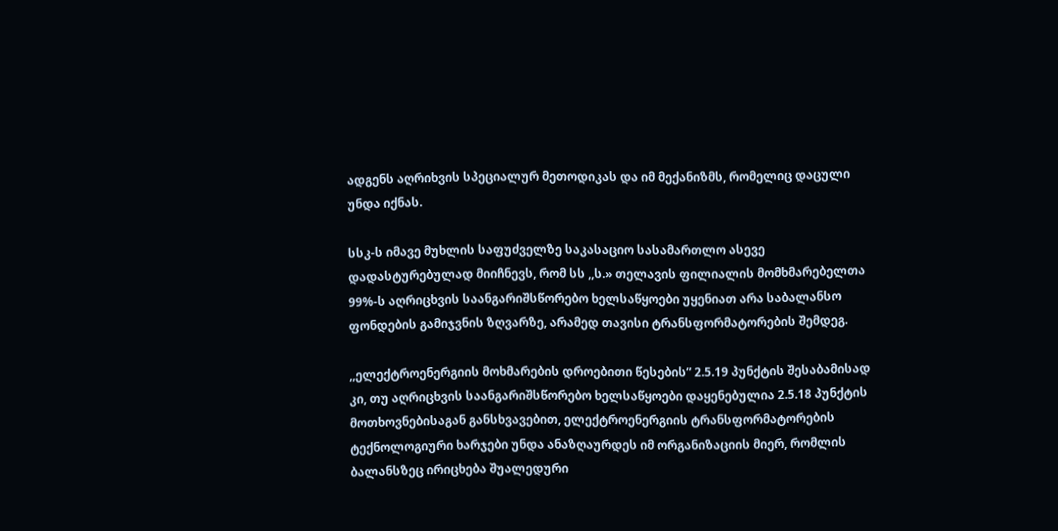ადგენს აღრიხვის სპეციალურ მეთოდიკას და იმ მექანიზმს, რომელიც დაცული უნდა იქნას.

სსკ-ს იმავე მუხლის საფუძველზე საკასაციო სასამართლო ასევე დადასტურებულად მიიჩნევს, რომ სს ,,ს.» თელავის ფილიალის მომხმარებელთა 99%-ს აღრიცხვის საანგარიშსწორებო ხელსაწყოები უყენიათ არა საბალანსო ფონდების გამიჯვნის ზღვარზე, არამედ თავისი ტრანსფორმატორების შემდეგ.

,,ელექტროენერგიის მოხმარების დროებითი წესების” 2.5.19 პუნქტის შესაბამისად კი, თუ აღრიცხვის საანგარიშსწორებო ხელსაწყოები დაყენებულია 2.5.18 პუნქტის მოთხოვნებისაგან განსხვავებით, ელექტროენერგიის ტრანსფორმატორების ტექნოლოგიური ხარჯები უნდა ანაზღაურდეს იმ ორგანიზაციის მიერ, რომლის ბალანსზეც ირიცხება შუალედური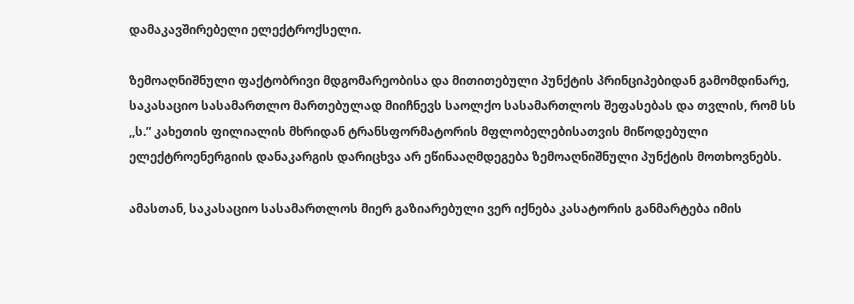დამაკავშირებელი ელექტროქსელი.

ზემოაღნიშნული ფაქტობრივი მდგომარეობისა და მითითებული პუნქტის პრინციპებიდან გამომდინარე, საკასაციო სასამართლო მართებულად მიიჩნევს საოლქო სასამართლოს შეფასებას და თვლის, რომ სს ,,ს.” კახეთის ფილიალის მხრიდან ტრანსფორმატორის მფლობელებისათვის მიწოდებული ელექტროენერგიის დანაკარგის დარიცხვა არ ეწინააღმდეგება ზემოაღნიშნული პუნქტის მოთხოვნებს.

ამასთან, საკასაციო სასამართლოს მიერ გაზიარებული ვერ იქნება კასატორის განმარტება იმის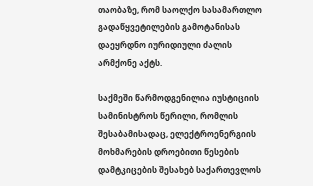თაობაზე, რომ საოლქო სასამართლო გადაწყვეტილების გამოტანისას დაეყრდნო იურიდიული ძალის არმქონე აქტს.

საქმეში წარმოდგენილია იუსტიციის სამინისტროს წერილი, რომლის შესაბამისადაც, ელექტროენერგიის მოხმარების დროებითი წესების დამტკიცების შესახებ საქართევლოს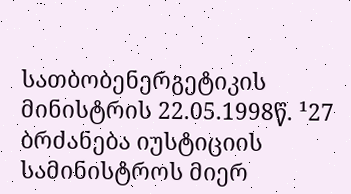სათბობენერგეტიკის მინისტრის 22.05.1998წ. ¹27 ბრძანება იუსტიციის სამინისტროს მიერ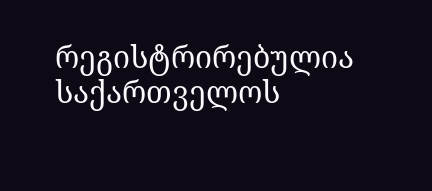რეგისტრირებულია საქართველოს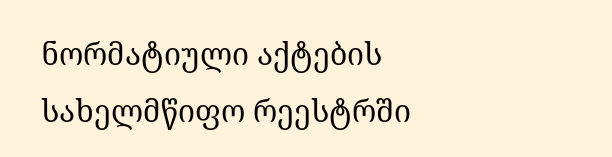ნორმატიული აქტების სახელმწიფო რეესტრში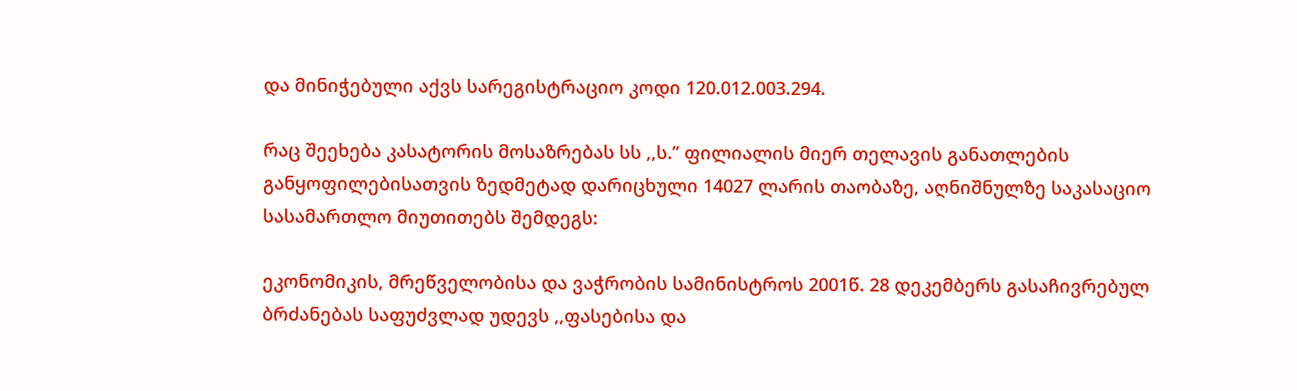და მინიჭებული აქვს სარეგისტრაციო კოდი 120.012.003.294.

რაც შეეხება კასატორის მოსაზრებას სს ,,ს.” ფილიალის მიერ თელავის განათლების განყოფილებისათვის ზედმეტად დარიცხული 14027 ლარის თაობაზე, აღნიშნულზე საკასაციო სასამართლო მიუთითებს შემდეგს:

ეკონომიკის, მრეწველობისა და ვაჭრობის სამინისტროს 2001წ. 28 დეკემბერს გასაჩივრებულ ბრძანებას საფუძვლად უდევს ,,ფასებისა და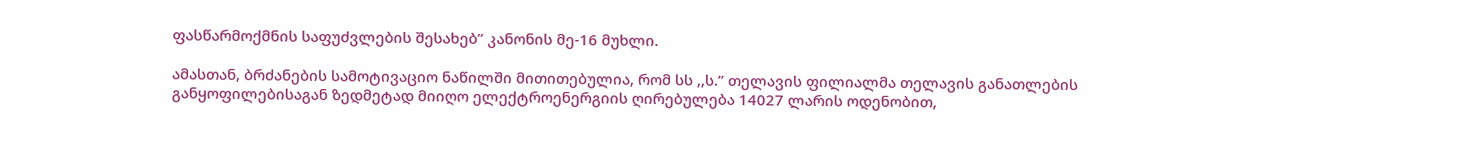ფასწარმოქმნის საფუძვლების შესახებ” კანონის მე-16 მუხლი.

ამასთან, ბრძანების სამოტივაციო ნაწილში მითითებულია, რომ სს ,,ს.” თელავის ფილიალმა თელავის განათლების განყოფილებისაგან ზედმეტად მიიღო ელექტროენერგიის ღირებულება 14027 ლარის ოდენობით,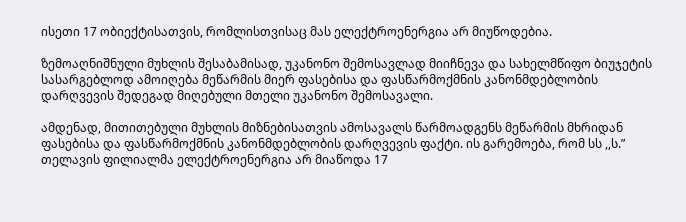ისეთი 17 ობიექტისათვის, რომლისთვისაც მას ელექტროენერგია არ მიუწოდებია.

ზემოაღნიშნული მუხლის შესაბამისად, უკანონო შემოსავლად მიიჩნევა და სახელმწიფო ბიუჯეტის სასარგებლოდ ამოიღება მეწარმის მიერ ფასებისა და ფასწარმოქმნის კანონმდებლობის დარღვევის შედეგად მიღებული მთელი უკანონო შემოსავალი.

ამდენად, მითითებული მუხლის მიზნებისათვის ამოსავალს წარმოადგენს მეწარმის მხრიდან ფასებისა და ფასწარმოქმნის კანონმდებლობის დარღვევის ფაქტი. ის გარემოება, რომ სს ,,ს.” თელავის ფილიალმა ელექტროენერგია არ მიაწოდა 17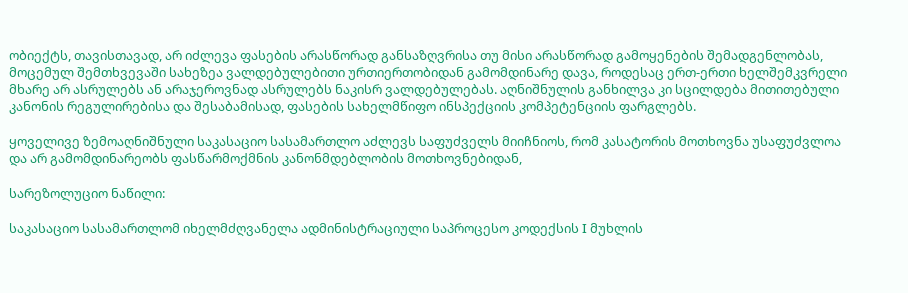ობიექტს, თავისთავად, არ იძლევა ფასების არასწორად განსაზღვრისა თუ მისი არასწორად გამოყენების შემადგენლობას, მოცემულ შემთხვევაში სახეზეა ვალდებულებითი ურთიერთობიდან გამომდინარე დავა, როდესაც ერთ-ერთი ხელშემკვრელი მხარე არ ასრულებს ან არაჯეროვნად ასრულებს ნაკისრ ვალდებულებას. აღნიშნულის განხილვა კი სცილდება მითითებული კანონის რეგულირებისა და შესაბამისად, ფასების სახელმწიფო ინსპექციის კომპეტენციის ფარგლებს.

ყოველივე ზემოაღნიშნული საკასაციო სასამართლო აძლევს საფუძველს მიიჩნიოს, რომ კასატორის მოთხოვნა უსაფუძვლოა და არ გამომდინარეობს ფასწარმოქმნის კანონმდებლობის მოთხოვნებიდან,

სარეზოლუციო ნაწილი:

საკასაციო სასამართლომ იხელმძღვანელა ადმინისტრაციული საპროცესო კოდექსის I მუხლის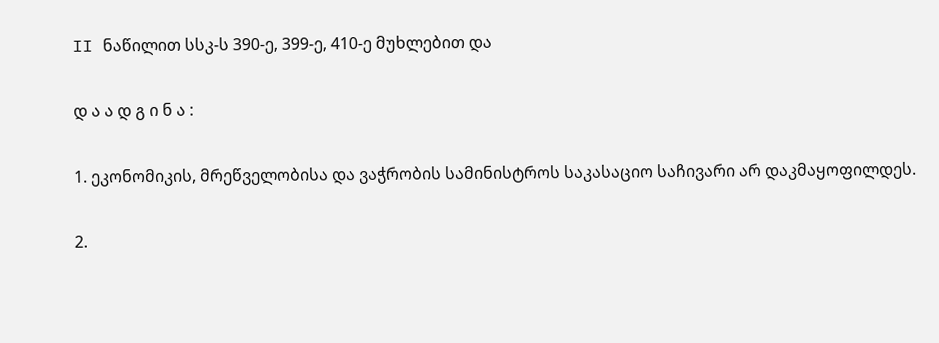II ნაწილით სსკ-ს 390-ე, 399-ე, 410-ე მუხლებით და

დ ა ა დ გ ი ნ ა :

1. ეკონომიკის, მრეწველობისა და ვაჭრობის სამინისტროს საკასაციო საჩივარი არ დაკმაყოფილდეს.

2.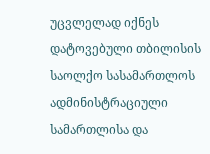უცვლელად იქნეს დატოვებული თბილისის საოლქო სასამართლოს ადმინისტრაციული სამართლისა და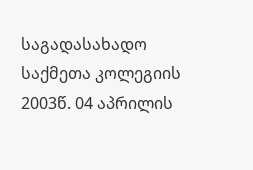საგადასახადო საქმეთა კოლეგიის 2003წ. 04 აპრილის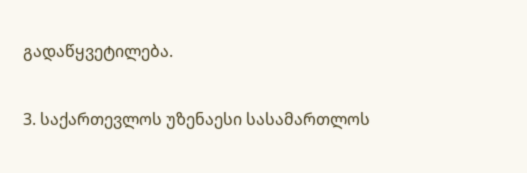გადაწყვეტილება.

3. საქართევლოს უზენაესი სასამართლოს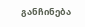განჩინება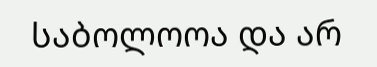საბოლოოა და არ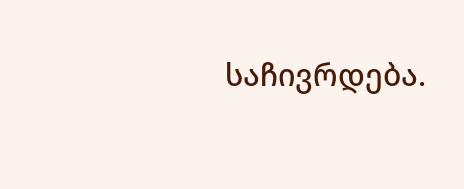საჩივრდება.